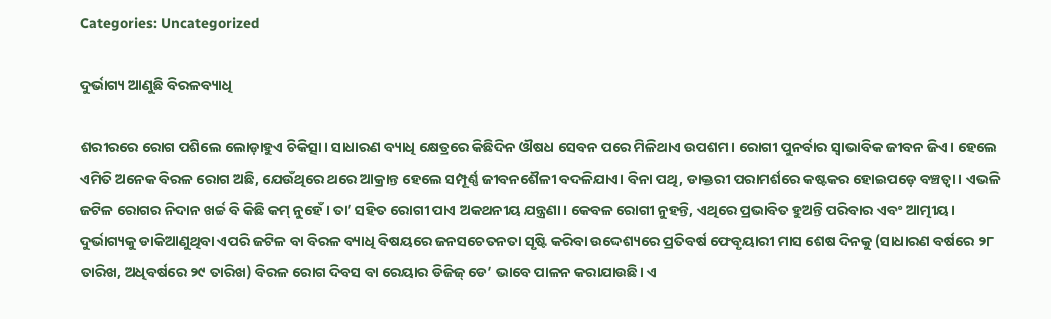Categories: Uncategorized

ଦୁର୍ଭାଗ୍ୟ ଆଣୁଛି ବିରଳବ୍ୟାଧି

ଶରୀରରେ ରୋଗ ପଶିଲେ ଲୋଡ଼ାହୁଏ ଚିକିତ୍ସା। ସାଧାରଣ ବ୍ୟାଧି କ୍ଷେତ୍ରରେ କିଛିଦିନ ଔଷଧ ସେବନ ପରେ ମିଳିଥାଏ ଉପଶମ। ରୋଗୀ ପୁନର୍ବାର ସ୍ବାଭାବିକ ଜୀବନ ଜିଏ। ହେଲେ ଏମିତି ଅନେକ ବିରଳ ରୋଗ ଅଛି, ଯେଉଁଥିରେ ଥରେ ଆକ୍ରାନ୍ତ ହେଲେ ସମ୍ପୂର୍ଣ୍ଣ ଜୀବନଶୈଳୀ ବଦଳିଯାଏ। ବିନା ପଥି, ଡାକ୍ତରୀ ପରାମର୍ଶରେ କଷ୍ଟକର ହୋଇପଡ଼େ ବଞ୍ଚତ୍ବା। ଏଭଳି ଜଟିଳ ରୋଗର ନିଦାନ ଖର୍ଚ୍ଚ ବି କିଛି କମ୍‌ ନୁହେଁ। ତା’ ସହିତ ରୋଗୀ ପାଏ ଅକଥନୀୟ ଯନ୍ତ୍ରଣା। କେବଳ ରୋଗୀ ନୁହନ୍ତି, ଏଥିରେ ପ୍ରଭାବିତ ହୁଅନ୍ତି ପରିବାର ଏବଂ ଆତ୍ମୀୟ। ଦୁର୍ଭାଗ୍ୟକୁ ଡାକିଆଣୁଥିବା ଏପରି ଜଟିଳ ବା ବିରଳ ବ୍ୟାଧି ବିଷୟରେ ଜନସଚେତନତା ସୃଷ୍ଟି କରିବା ଉଦ୍ଦେଶ୍ୟରେ ପ୍ରତିବର୍ଷ ଫେବୃୟାରୀ ମାସ ଶେଷ ଦିନକୁ (ସାଧାରଣ ବର୍ଷରେ ୨୮ ତାରିଖ, ଅଧିବର୍ଷରେ ୨୯ ତାରିଖ) ବିରଳ ରୋଗ ଦିବସ ବା ରେୟାର ଡିଜିଜ୍‌ ଡେ’ ଭାବେ ପାଳନ କରାଯାଉଛି। ଏ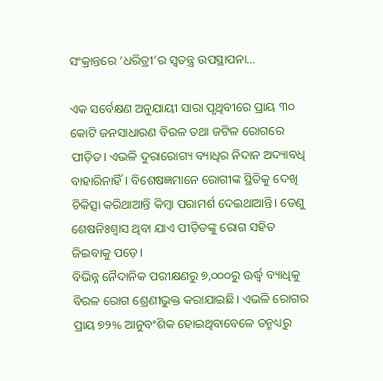ସଂକ୍ରାନ୍ତରେ ‘ଧରିତ୍ରୀ’ର ସ୍ବତନ୍ତ୍ର ଉପସ୍ଥାପନା…

ଏକ ସର୍ବେକ୍ଷଣ ଅନୁଯାୟୀ ସାରା ପୃଥିବୀରେ ପ୍ରାୟ ୩୦ କୋଟି ଜନସାଧାରଣ ବିରଳ ତଥା ଜଟିଳ ରୋଗରେ ପୀଡ଼ିତ। ଏଭଳି ଦୁରାରୋଗ୍ୟ ବ୍ୟାଧିର ନିଦାନ ଅଦ୍ୟାବଧି ବାହାରିନାହିଁ। ବିଶେଷଜ୍ଞମାନେ ରୋଗୀଙ୍କ ସ୍ଥିତିକୁ ଦେଖି ଚିକିତ୍ସା କରିଥାଆନ୍ତି କିମ୍ବା ପରାମର୍ଶ ଦେଇଥାଆନ୍ତି। ତେଣୁ ଶେଷନିଃଶ୍ୱାସ ଥିବା ଯାଏ ପୀଡ଼ିତଙ୍କୁ ରୋଗ ସହିତ ଜିଇବାକୁ ପଡ଼େ।
ବିଭିନ୍ନ ନୈଦାନିକ ପରୀକ୍ଷଣରୁ ୭,୦୦୦ରୁ ଊର୍ଦ୍ଧ୍ୱ ବ୍ୟାଧିକୁ ବିରଳ ରୋଗ ଶ୍ରେଣୀଭୁକ୍ତ କରାଯାଇଛି। ଏଭଳି ରୋଗର ପ୍ରାୟ ୭୨% ଆନୁବଂଶିକ ହୋଇଥିବାବେଳେ ତନ୍ମଧ୍ୟରୁ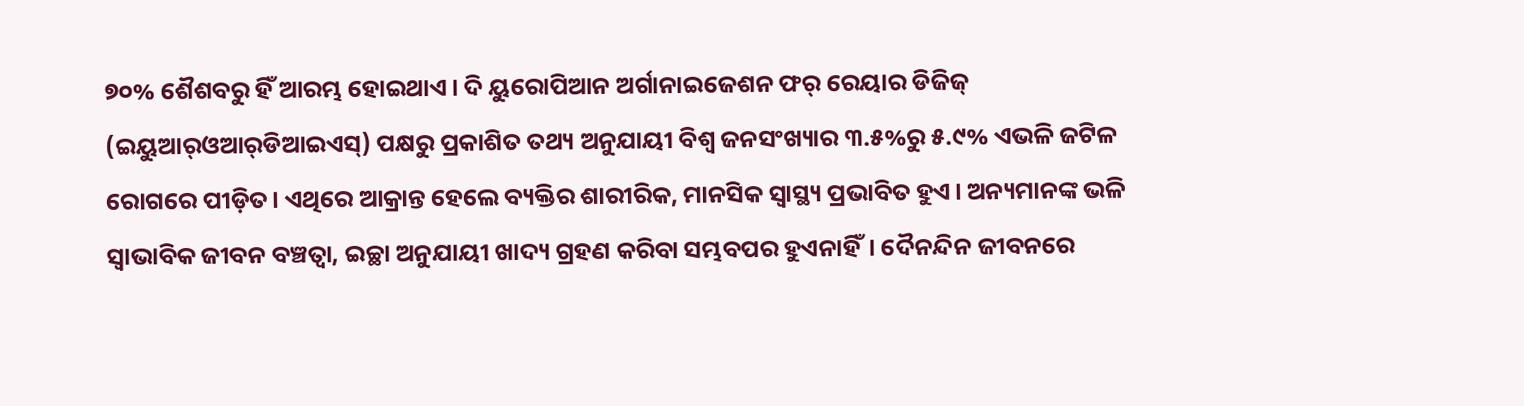୭୦% ଶୈଶବରୁ ହିଁ ଆରମ୍ଭ ହୋଇଥାଏ। ଦି ୟୁରୋପିଆନ ଅର୍ଗାନାଇଜେଶନ ଫର୍‌ ରେୟାର ଡିଜିଜ୍‌ (ଇୟୁଆର୍‌ଓଆର୍‌ଡିଆଇଏସ୍‌) ପକ୍ଷରୁ ପ୍ରକାଶିତ ତଥ୍ୟ ଅନୁଯାୟୀ ବିଶ୍ୱ ଜନସଂଖ୍ୟାର ୩.୫%ରୁ ୫.୯% ଏଭଳି ଜଟିଳ ରୋଗରେ ପୀଡ଼ିତ। ଏଥିରେ ଆକ୍ରାନ୍ତ ହେଲେ ବ୍ୟକ୍ତିର ଶାରୀରିକ, ମାନସିକ ସ୍ବାସ୍ଥ୍ୟ ପ୍ରଭାବିତ ହୁଏ। ଅନ୍ୟମାନଙ୍କ ଭଳି ସ୍ବାଭାବିକ ଜୀବନ ବଞ୍ଚତ୍ବା, ଇଚ୍ଛା ଅନୁଯାୟୀ ଖାଦ୍ୟ ଗ୍ରହଣ କରିବା ସମ୍ଭବପର ହୁଏନାହିଁ। ଦୈନନ୍ଦିନ ଜୀବନରେ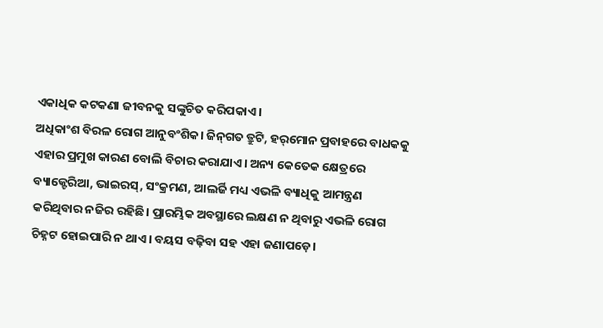ଏକାଧିକ କଟକଣା ଜୀବନକୁ ସଙ୍କୁଚିତ କରିପକାଏ।
ଅଧିକାଂଶ ବିରଳ ରୋଗ ଆନୁବଂଶିକ। ଜିନ୍‌ଗତ ତ୍ରୁଟି, ହର୍‌ମୋନ ପ୍ରବାହରେ ବାଧକକୁ ଏହାର ପ୍ରମୁଖ କାରଣ ବୋଲି ବିଚାର କରାଯାଏ। ଅନ୍ୟ କେତେକ କ୍ଷେତ୍ରରେ ବ୍ୟାକ୍ଟେରିଆ, ଭାଇରସ୍‌, ସଂକ୍ରମଣ, ଆଲର୍ଜି ମଧ୍ୟ ଏଭଳି ବ୍ୟାଧିକୁ ଆମନ୍ତ୍ରଣ କରିଥିବାର ନଜିର ରହିଛି। ପ୍ରାରମ୍ଭିକ ଅବସ୍ଥାରେ ଲକ୍ଷଣ ନ ଥିବାରୁ ଏଭଳି ରୋଗ ଚିହ୍ନଟ ହୋଇପାରି ନ ଥାଏ। ବୟସ ବଢ଼ିବା ସହ ଏହା ଜଣାପଡ଼େ।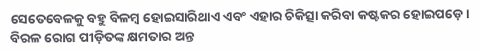ସେତେବେଳକୁ ବହୁ ବିଳମ୍ବ ହୋଇସାରିଥାଏ ଏବଂ ଏହାର ଚିକିତ୍ସା କରିବା କଷ୍ଟକର ହୋଇପଡ଼େ। ବିରଳ ରୋଗ ପୀଡ଼ିତଙ୍କ କ୍ଷମତାର ଅନ୍ତ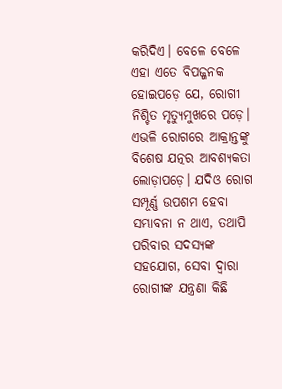କରିଦିଏ। ବେଳେ ବେଳେ ଏହା ଏତେ ବିପଜ୍ଜନକ ହୋଇପଡ଼େ ଯେ, ରୋଗୀ ନିଶ୍ଚିତ ମୃତ୍ୟୁମୁଖରେ ପଡ଼େ। ଏଭଳି ରୋଗରେ ଆକ୍ରାନ୍ତଙ୍କୁ ବିଶେଷ ଯତ୍ନର ଆବଶ୍ୟକତା ଲୋଡ଼ାପଡ଼େ। ଯଦିଓ ରୋଗ ସମ୍ପୂର୍ଣ୍ଣ ଉପଶମ ହେବା ସମ୍ଭାବନା ନ ଥାଏ, ତଥାପି ପରିବାର ସଦସ୍ୟଙ୍କ ସହଯୋଗ, ସେବା ଦ୍ୱାରା ରୋଗୀଙ୍କ ଯନ୍ତ୍ରଣା କିଛି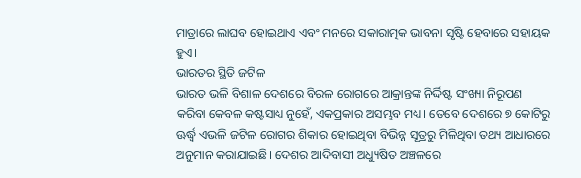ମାତ୍ରାରେ ଲାଘବ ହୋଇଥାଏ ଏବଂ ମନରେ ସକାରାତ୍ମକ ଭାବନା ସୃଷ୍ଟି ହେବାରେ ସହାୟକ ହୁଏ।
ଭାରତର ସ୍ଥିତି ଜଟିଳ
ଭାରତ ଭଳି ବିଶାଳ ଦେଶରେ ବିରଳ ରୋଗରେ ଆକ୍ରାନ୍ତଙ୍କ ନିର୍ଦ୍ଦିଷ୍ଟ ସଂଖ୍ୟା ନିରୂପଣ କରିବା କେବଳ କଷ୍ଟସାଧ୍ୟ ନୁହେଁ, ଏକପ୍ରକାର ଅସମ୍ଭବ ମଧ୍ୟ। ତେବେ ଦେଶରେ ୭ କୋଟିରୁ ଊର୍ଦ୍ଧ୍ୱ ଏଭଳି ଜଟିଳ ରୋଗର ଶିକାର ହୋଇଥିବା ବିଭିନ୍ନ ସୂତ୍ରରୁ ମିଳିଥିବା ତଥ୍ୟ ଆଧାରରେ ଅନୁମାନ କରାଯାଇଛି। ଦେଶର ଆଦିବାସୀ ଅଧ୍ୟୁଷିତ ଅଞ୍ଚଳରେ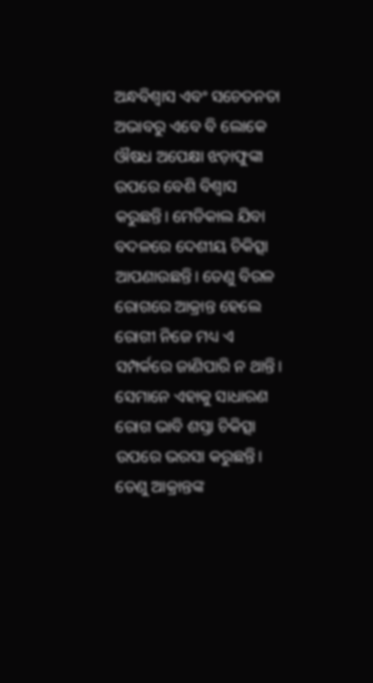ଅନ୍ଧବିଶ୍ୱାସ ଏବଂ ସଚେତନତା ଅଭାବରୁ ଏବେ ବି ଲୋକେ ଔଷଧ ଅପେକ୍ଷା ଝଡ଼ାଫୁଙ୍କା ଉପରେ ବେଶି ବିଶ୍ୱାସ କରୁଛନ୍ତି। ମେଡିକାଲ ଯିବା ବଦଳରେ ଦେଶୀୟ ଚିକିତ୍ସା ଆପଣାଉଛନ୍ତି। ତେଣୁ ବିରଳ ରୋଗରେ ଆକ୍ରାନ୍ତ ହେଲେ ରୋଗୀ ନିଜେ ମଧ୍ୟ ଏ ସମ୍ପର୍କରେ ଜାଣିପାରି ନ ଥାନ୍ତି। ସେମାନେ ଏହାକୁ ସାଧାରଣ ରୋଗ ଭାବି ଶସ୍ତା ଚିକିତ୍ସା ଉପରେ ଭରସା କରୁଛନ୍ତି। ତେଣୁ ଆକ୍ରାନ୍ତଙ୍କ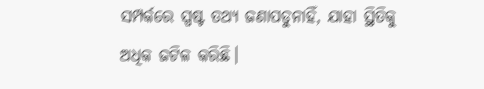ସମ୍ପର୍କରେ ସ୍ପଷ୍ଟ ତଥ୍ୟ ଜଣାପଡୁନାହିଁ, ଯାହା ସ୍ଥିତିକୁ ଅଧିକ ଜଟିଳ କରିଛି।